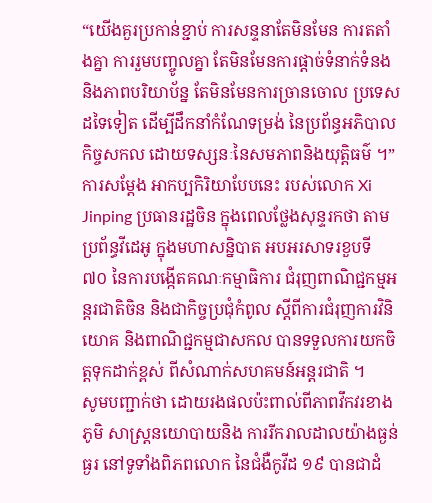“យើងគួរប្រកាន់ខ្ជាប់ ការសន្ទនាតែមិនមែន ការតតាំងគ្នា ការរួមបញ្ចូលគ្នា តែមិនមែនការផ្តាច់ទំនាក់ទំនង និងភាពបរិយាប័ន្ន តែមិនមែនការច្រានចោល ប្រទេសដទៃទៀត ដើម្បីដឹកនាំកំណែទម្រង់ នៃប្រព័ន្ធអភិបាលកិច្ចសកល ដោយទស្សនៈនៃសមភាពនិងយុត្តិធម៌ ។” ការសម្តែង អាកប្បកិរិយាបែបនេះ របស់លោក Xi Jinping ប្រធានរដ្ឋចិន ក្នុងពេលថ្លែងសុន្ទរកថា តាមប្រព័ន្ធវីដេអូ ក្នុងមហាសន្និបាត អបអរសាទរខួបទី ៧០ នៃការបង្កើតគណៈកម្មាធិការ ជំរុញពាណិជ្ជកម្មអន្តរជាតិចិន និងជាកិច្ចប្រជុំកំពូល ស្តីពីការជំរុញការវិនិយោគ និងពាណិជ្ជកម្មជាសកល បានទទួលការយកចិត្តទុកដាក់ខ្ពស់ ពីសំណាក់សហគមន៍អន្តរជាតិ ។
សូមបញ្ជាក់ថា ដោយរងផលប៉ះពាល់ពីភាពវឹកវរខាងភូមិ សាស្ត្រនយោបាយនិង ការរីករាលដាលយ៉ាងធ្ងន់ធ្ងរ នៅទូទាំងពិភពលោក នៃជំងឺកូវីដ ១៩ បានជាដំ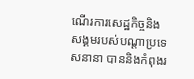ណើរការសេដ្ឋកិច្ចនិង សង្គមរបស់បណ្តាប្រទេសនានា បាននិងកំពុងរ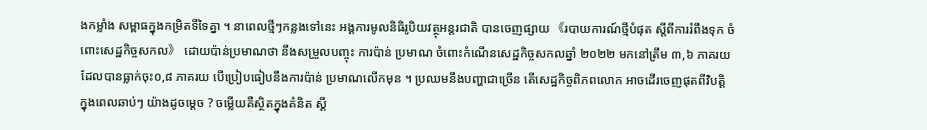ងកម្លាំង សម្ពាធក្នុងកម្រិតទីទៃគ្នា ។ នាពេលថ្មីៗកន្លងទៅនេះ អង្គការមូលនិធិរូបិយវត្ថុអន្តរជាតិ បានចេញផ្សាយ 《របាយការណ៍ថ្មីបំផុត ស្តីពីការរំពឹងទុក ចំពោះសេដ្ឋកិច្ចសកល》 ដោយប៉ាន់ប្រមាណថា នឹងសម្រួលបញ្ចុះ ការប៉ាន់ ប្រមាណ ចំពោះកំណើនសេដ្ឋកិច្ចសកលឆ្នាំ ២០២២ មកនៅត្រឹម ៣,៦ ភាគរយ ដែលបានធ្លាក់ចុះ០,៨ ភាគរយ បើប្រៀបធៀបនឹងការប៉ាន់ ប្រមាណលើកមុន ។ ប្រឈមនឹងបញ្ហាជាច្រើន តើសេដ្ឋកិច្ចពិភពលោក អាចដើរចេញផុតពីវិបត្តិ ក្នុងពេលឆាប់ៗ យ៉ាងដូចម្តេច ? ចម្លើយគឺស្ថិតក្នុងគំនិត ស្តី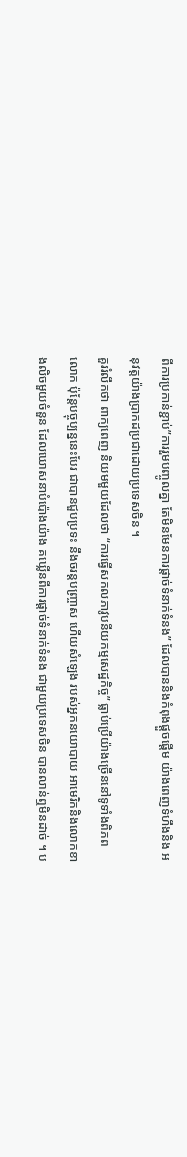ពីការប្រកាន់ខ្ជាប់”ការរួមបញ្ចូលគ្នា តែមិនមែនការផ្តាច់ទំនាក់ទំនង” ដែលបាននិងកំពុងផ្តួចផ្តើម យ៉ាងពេញទំហឹងនិង អនុវត្តយ៉ាងប្រាកដប្រជាដោយប្រទេសចិន ។
គួររំលឹកថា ពាក្យពេញ និយមមួយដែលថា “ការធ្វើសកលភាវូបនីយកម្មសេដ្ឋកិច្ច” ធ្លាប់ប្រើយ៉ាងច្រើននៅទូទាំងពិភពលោក ប៉ុន្តែបច្ចុប្បន្ននេះបែរ ជាបានជួបប្រទះ នឹងចរន្តបញ្ច្រាស ហើយសំឡេង របស់អ្នកនយោបាយ អាមេរិកនិងលោកខាងលិចមួយចំនួន ដែលឃោសនាបំប៉ោងយ៉ាង គឃ្លើនពីការផ្តាច់ទំនាក់ទំនង ជាមួយប្រទេសចិន បានលាន់ឮមិនដាច់ ។ ប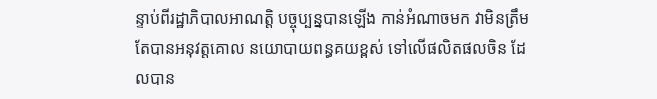ន្ទាប់ពីរដ្ឋាភិបាលអាណត្តិ បច្ចុប្បន្នបានឡើង កាន់អំណាចមក វាមិនត្រឹមតែបានអនុវត្តគោល នយោបាយពន្ធគយខ្ពស់ ទៅលើផលិតផលចិន ដែលបាន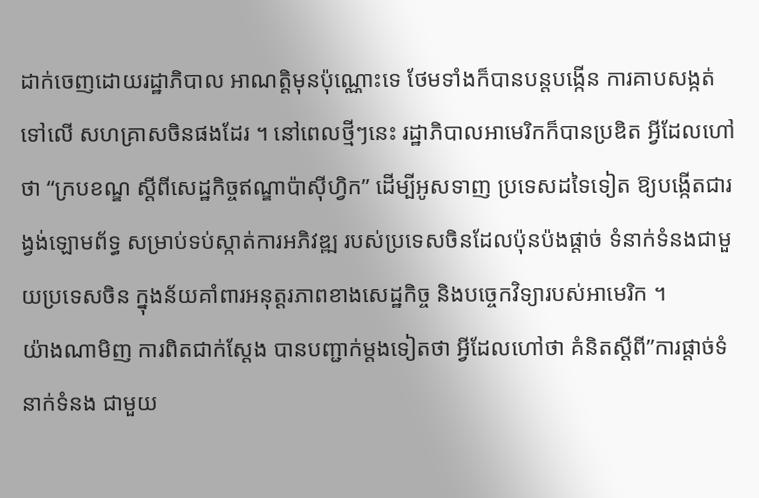ដាក់ចេញដោយរដ្ឋាភិបាល អាណតិ្តមុនប៉ុណ្ណោះទេ ថែមទាំងក៏បានបន្តបង្កើន ការគាបសង្កត់ទៅលើ សហគ្រាសចិនផងដែរ ។ នៅពេលថ្មីៗនេះ រដ្ឋាភិបាលអាមេរិកក៏បានប្រឌិត អ្វីដែលហៅថា “ក្របខណ្ឌ ស្តីពីសេដ្ឋកិច្ចឥណ្ឌាប៉ាស៊ីហ្វិក” ដើម្បីអូសទាញ ប្រទេសដទៃទៀត ឱ្យបង្កើតជារង្វង់ឡោមព័ទ្ធ សម្រាប់ទប់ស្កាត់ការអភិវឌ្ឍ របស់ប្រទេសចិនដែលប៉ុនប៉ងផ្តាច់ ទំនាក់ទំនងជាមួយប្រទេសចិន ក្នុងន័យគាំពារអនុត្តរភាពខាងសេដ្ឋកិច្ច និងបច្ចេកវិទ្យារបស់អាមេរិក ។
យ៉ាងណាមិញ ការពិតជាក់ស្តែង បានបញ្ជាក់ម្តងទៀតថា អ្វីដែលហៅថា គំនិតស្តីពី”ការផ្តាច់ទំនាក់ទំនង ជាមួយ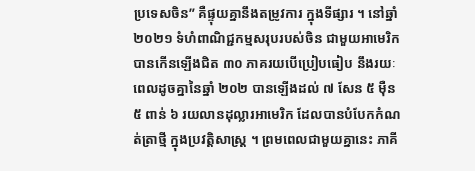ប្រទេសចិន” គឺផ្ទុយគ្នានឹងតម្រូវការ ក្នុងទីផ្សារ ។ នៅឆ្នាំ ២០២១ ទំហំពាណិជ្ជកម្មសរុបរបស់ចិន ជាមួយអាមេរិកបានកើនឡើងជិត ៣០ ភាគរយបើប្រៀបធៀប នឹងរយៈពេលដូចគ្នានៃឆ្នាំ ២០២ បានឡើងដល់ ៧ សែន ៥ ម៉ឺន ៥ ពាន់ ៦ រយលានដុល្លារអាមេរិក ដែលបានបំបែកកំណត់ត្រាថ្មី ក្នុងប្រវត្តិសាស្ត្រ ។ ព្រមពេលជាមួយគ្នានេះ ភាគី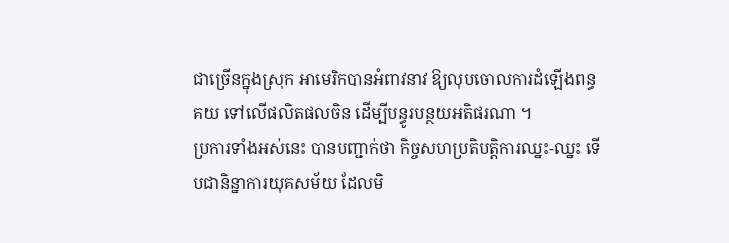ជាច្រើនក្នុងស្រុក អាមេរិកបានអំពាវនាវ ឱ្យលុបចោលការដំឡើងពន្ធគយ ទៅលើផលិតផលចិន ដើម្បីបន្ធូរបន្ថយអតិផរណា ។
ប្រការទាំងអស់នេះ បានបញ្ជាក់ថា កិច្ចសហប្រតិបត្តិការឈ្នះ-ឈ្នះ ទើបជានិន្នាការយុគសម័យ ដែលមិ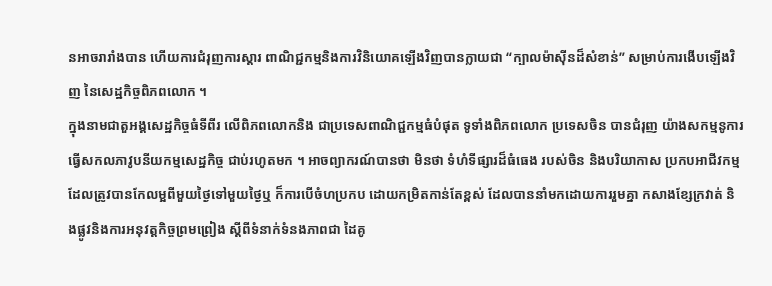នអាចរារាំងបាន ហើយការជំរុញការស្តារ ពាណិជ្ជកម្មនិងការវិនិយោគឡើងវិញបានក្លាយជា “ក្បាលម៉ាស៊ីនដ៏សំខាន់” សម្រាប់ការងើបឡើងវិញ នៃសេដ្ឋកិច្ចពិភពលោក ។
ក្នុងនាមជាតួអង្គសេដ្ឋកិច្ចធំទីពីរ លើពិភពលោកនិង ជាប្រទេសពាណិជ្ជកម្មធំបំផុត ទូទាំងពិភពលោក ប្រទេសចិន បានជំរុញ យ៉ាងសកម្មនូការ ធ្វើសកលភាវូបនីយកម្មសេដ្ឋកិច្ច ជាប់រហូតមក ។ អាចព្យាករណ៍បានថា មិនថា ទំហំទីផ្សារដ៏ធំធេង របស់ចិន និងបរិយាកាស ប្រកបអាជីវកម្ម ដែលត្រូវបានកែលម្អពីមួយថ្ងៃទៅមួយថ្ងៃឬ ក៏ការបើចំហប្រកប ដោយកម្រិតកាន់តែខ្ពស់ ដែលបាននាំមកដោយការរួមគ្នា កសាងខ្សែក្រវាត់ និងផ្លូវនិងការអនុវត្តកិច្ចព្រមព្រៀង ស្តីពីទំនាក់ទំនងភាពជា ដៃគូ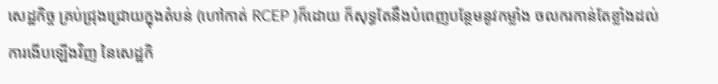សេដ្ឋកិច្ច គ្រប់ជ្រុងជ្រោយក្នុងតំបន់ (ហៅកាត់ RCEP )ក៏ដោយ ក៏សុទ្ធតែនឹងបំពេញបន្ថែមនូវកម្លាំង ចលករកាន់តែខ្លាំងដល់ការងើបឡើងវិញ នៃសេដ្ឋកិ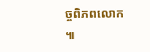ច្ចពិភពលោក ៕